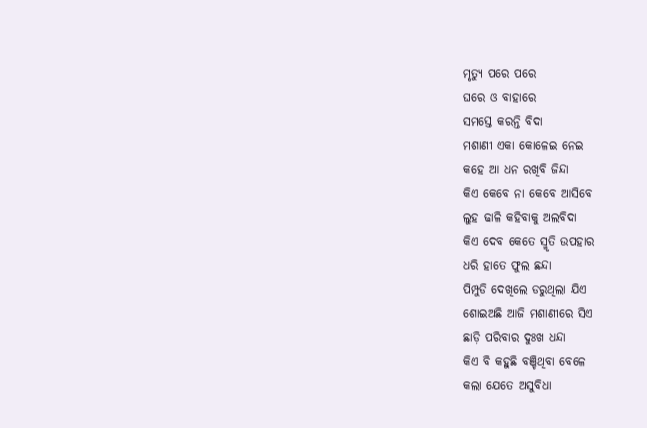ମୃତ୍ୟୁ ପରେ ପରେ
ଘରେ ଓ ବାହାରେ
ସମସ୍ତେ କରନ୍ତି ବିଦା
ମଶାଣୀ ଏକା କୋଳେଇ ନେଇ
କହେ ଆ ଧନ ରଖିବି ଜିନ୍ଦା
କିଏ କେବେ ନା କେବେ ଆସିବେ
ଲୁହ ଢାଳି କହିବାକୁ ଅଲବିଦା
କିଏ ଦେବ କେତେ ସ୍ମୃତି ଉପହାର
ଧରି ହାତେ ଫୁଲ ଛନ୍ଦା
ପିମ୍ପୁଡି ଦେଖିଲେ ଡରୁଥିଲା ଯିଏ
ଶୋଇଅଛି ଆଜି ମଶାଣୀରେ ସିଏ
ଛାଡ଼ି ପରିବାର ଦୁଃଖ ଧନ୍ଦା
କିଏ ବି କହୁଛି ବଞ୍ଚିଥିବା ବେଳେ
କଲା ଯେତେ ଅସୁବିଧା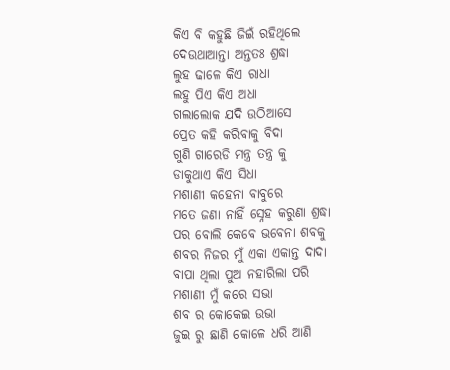କିଏ ବି କହୁଛି ଜିଇଁ ରହିଥିଲେ
ଦେଉଥାଆନ୍ତା ଅନ୍ତତଃ ଶ୍ରଦ୍ଧା
ଲୁହ ଢାଳେ କିଏ ରାଧା
ଲହୁ ପିଏ କିଏ ଅଧା
ଗଲାଲୋକ ଯଦି ଉଠିଆସେ
ପ୍ରେତ କହି କରିବାକୁ ବିଦା
ଗୁଣି ଗାରେଡି ମନ୍ତ୍ର ତନ୍ତ୍ର କୁ
ଡାକୁଥାଏ କିଏ ସିଧା
ମଶାଣୀ କହେନା ବାବୁରେ
ମତେ ଜଣା ନାହିଁ ସ୍ନେହ କରୁଣା ଶ୍ରଦ୍ଧା
ପର ବୋଲି କେବେ ଭବେନା ଶବକୁ
ଶବର ନିଜର ମୁଁ ଏକା ଏକାନ୍ତ ଦାଦା
ବାପା ଥିଲା ପୁଅ ନହାରିଲା ପରି
ମଶାଣୀ ମୁଁ କରେ ସଭା
ଶବ ର କୋକେଇ ଉଭା
ଜୁଇ ରୁ ଛାଣି କୋଳେ ଧରି ଆଣି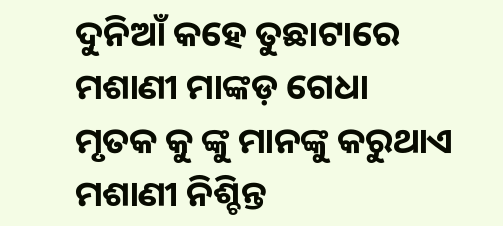ଦୁନିଆଁ କହେ ତୁଛାଟାରେ
ମଶାଣୀ ମାଙ୍କଡ଼ ଗେଧା
ମୃତକ କୁ ଙ୍କୁ ମାନଙ୍କୁ କରୁଥାଏ
ମଶାଣୀ ନିଶ୍ଚିନ୍ତ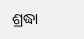ଶ୍ରଦ୍ଧା